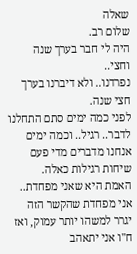שאלה
שלום רב.
היה לי חבר בערך שנה וחצי..
נפרדנו.. ולא דיברנו בערך חצי שנה.
לפני כמה ימים סתם התחלנו לדבר.. רגיל.. וכמה ימים אנחנו מדברים מדי פעם שיחות רגילות כאלה.
האמת היא שאני מפחדת.. אני מפחדת שהקשר הזה יגרר למשהו יותר עמוק, ואז ח"ו אני יתאהב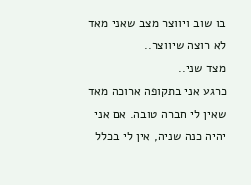בו שוב ויווצר מצב שאני מאד לא רוצה שיווצר..
מצד שני..
כרגע אני בתקופה ארוכה מאד שאין לי חברה טובה. אם אני יהיה כנה שניה, אין לי בכלל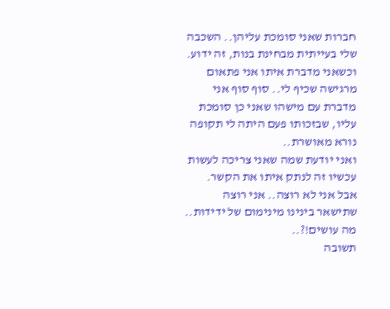חברות שאני סומכת עליהן.. השכבה שלי בעייתית מבחינת בנות, זה ידוע.
וכשאני מדברת איתו אני פתאום מרגישה שכיף לי.. סוף סוף אני מדברת עם מישהו שאני כן סומכת עליו, שבזכותו פעם היתה לי תקופה נורא מאושרת..
ואני יודעת שמה שאני צריכה לעשות עכשיו זה לנתק איתו את הקשר.
אבל אני לא רוצה.. אני רוצה שתישאר בינינו מינימום של ידידות..
מה עושים!?..
תשובה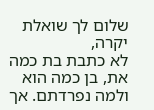שלום לך שואלת יקרה,
לא כתבת בת כמה את, בן כמה הוא ולמה נפרדתם. אך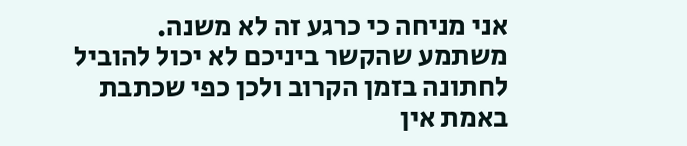אני מניחה כי כרגע זה לא משנה. משתמע שהקשר ביניכם לא יכול להוביל לחתונה בזמן הקרוב ולכן כפי שכתבת באמת אין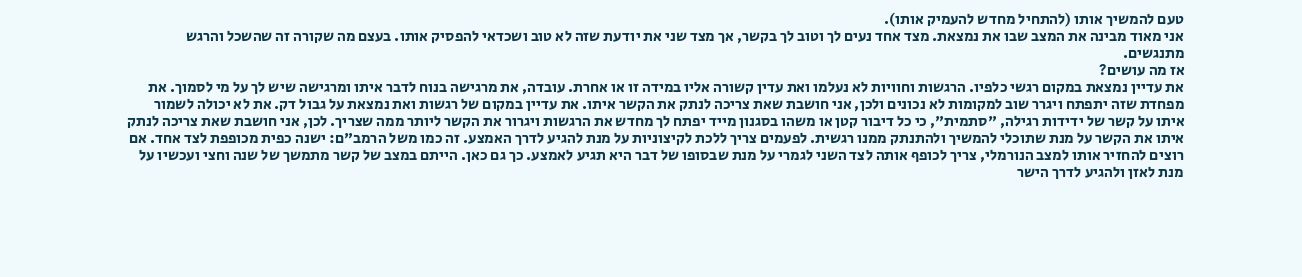טעם להמשיך אותו (להתחיל מחדש להעמיק אותו).
אני מאוד מבינה את המצב שבו את נמצאת. מצד אחד נעים לך וטוב לך בקשר, אך מצד שני את יודעת שזה לא טוב ושכדאי להפסיק אותו. בעצם מה שקורה זה שהשכל והרגש מתנגשים.
אז מה עושים?
את עדיין נמצאת במקום רגשי כלפיו. הרגשות וחוויות לא נעלמו ואת עדין קשורה אליו במידה זו או אחרת. עובדה, את מרגישה בנוח לדבר איתו ומרגישה שיש לך על מי לסמוך. את מפחדת שזה יתפתח ויגרר שוב למקומות לא נכונים ולכן, אני חושבת שאת צריכה לנתק את הקשר איתו. את עדיין במקום של רגשות ואת נמצאת על גבול דק. את לא יכולה לשמור איתו על קשר של ידידות רגילה, "סתמית", כי כל דיבור קטן או משהו בסגנון מייד יפתח לך מחדש את הרגשות ויגרור את הקשר ליותר ממה שצריך. לכן, אני חושבת שאת צריכה לנתק איתו את הקשר על מנת שתוכלי להמשיך ולהתנתק ממנו רגשית. לפעמים צריך ללכת לקיצוניות על מנת להגיע לדרך האמצע. זה כמו משל הרמב"ם: ישנה כפית מכופפת לצד אחד. אם רוצים להחזיר אותו למצב הנורמלי, צריך לכופף אותה לצד השני לגמרי על מנת שבסופו של דבר היא תגיע לאמצע. כך גם כאן. הייתם במצב של קשר מתמשך של שנה וחצי ועכשיו על מנת לאזן ולהגיע לדרך הישר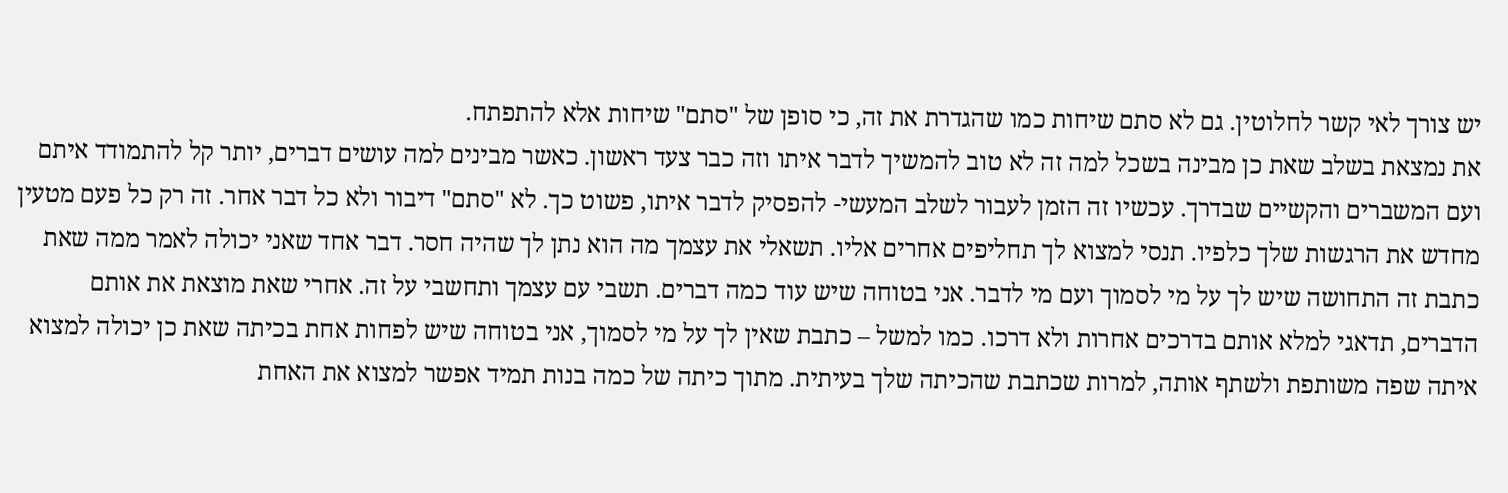יש צורך לאי קשר לחלוטין. גם לא סתם שיחות כמו שהגדרת את זה, כי סופן של "סתם" שיחות אלא להתפתח.
את נמצאת בשלב שאת כן מבינה בשכל למה זה לא טוב להמשיך לדבר איתו וזה כבר צעד ראשון. כאשר מבינים למה עושים דברים, יותר קל להתמודד איתם ועם המשברים והקשיים שבדרך. עכשיו זה הזמן לעבור לשלב המעשי- להפסיק לדבר איתו, פשוט כך. לא "סתם" דיבור ולא כל דבר אחר. זה רק כל פעם מטעין מחדש את הרגשות שלך כלפיו. תנסי למצוא לך תחליפים אחרים אליו. תשאלי את עצמך מה הוא נתן לך שהיה חסר. דבר אחד שאני יכולה לאמר ממה שאת כתבת זה התחושה שיש לך על מי לסמוך ועם מי לדבר. אני בטוחה שיש עוד כמה דברים. תשבי עם עצמך ותחשבי על זה. אחרי שאת מוצאת את אותם הדברים, תדאגי למלא אותם בדרכים אחרות ולא דרכו. כמו למשל – כתבת שאין לך על מי לסמוך, אני בטוחה שיש לפחות אחת בכיתה שאת כן יכולה למצוא איתה שפה משותפת ולשתף אותה, למרות שכתבת שהכיתה שלך בעיתית. מתוך כיתה של כמה בנות תמיד אפשר למצוא את האחת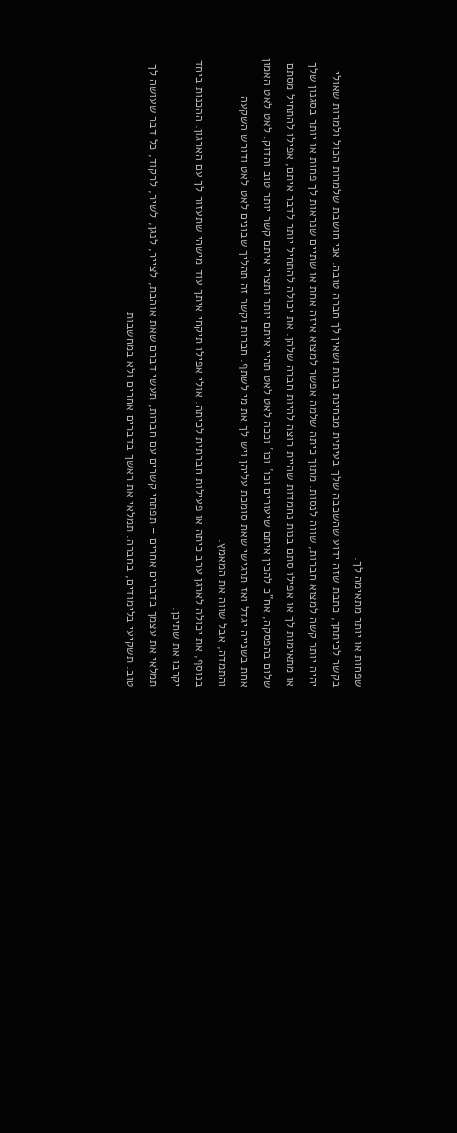שפחות או יותר מתאימה לך.
בקשר לכיתתך, כתבת שזה ידוע שהשכבה שלך בעיתית מבחינת בנות ושאין לך חברה טובה. אני חושבת שלמרות הכול ולמרות שאולי יהיה יותר קשה למצוא חברות, שווה לנסות. מתוך כיתה שלמה אפשר למצוא איזה אחת או שתיים שנראות לך פחות או יותר בסגנון שלך או מתאימות לך או אפילו סתם בנות נחמדות שהיית רוצה להיות חברה שלהן. את יכולה להתחיל יותר לדבר איתם, אפילו להתחיל מסתם שלום בהפסקה, אח"כ להכין איתם שיעורים וכו´ וכו´ וככה לאט לאט תהיי איתם יותר ותצרי איתם קשר יותר טוב והדוק. לאט לאט האמון אחת בשנייה יגדל ואז תרגישי שאת סומכת עליהן ויש לך את מי לשתף. חברות וקשר זה תהליך שבונים לאט לאט ודורש השקעה והתמדה, אבל שווה את המאמץ.
בנוסף, את יכולה לארגן ערב כיתה או פעילות חברתית לכיתה. אולי אפילו תיקחי איתך עוד מישהי שתעזור לך עם הארגון. ההכנות ביחד יקרבו את שתיכן.
תמלאי את עצמך בדברים אחרים – תפתחי קשרים עם חברות, תעשי דברם שאת אוהבת, לצייר, לנגן, לשיר, לרקוד, כל דבר שעושה לך טוב. תשקיעי בלימודים, בחברה. תמלאי את ראשך בדברים אחרים ולא במחשבות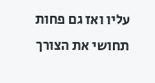עליו ואז גם פחות תחושי את הצורך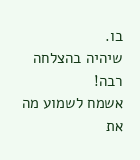בו.
שיהיה בהצלחה רבה!
אשמח לשמוע מה את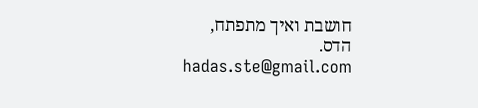חושבת ואיך מתפתח,
הדס.
hadas.ste@gmail.com